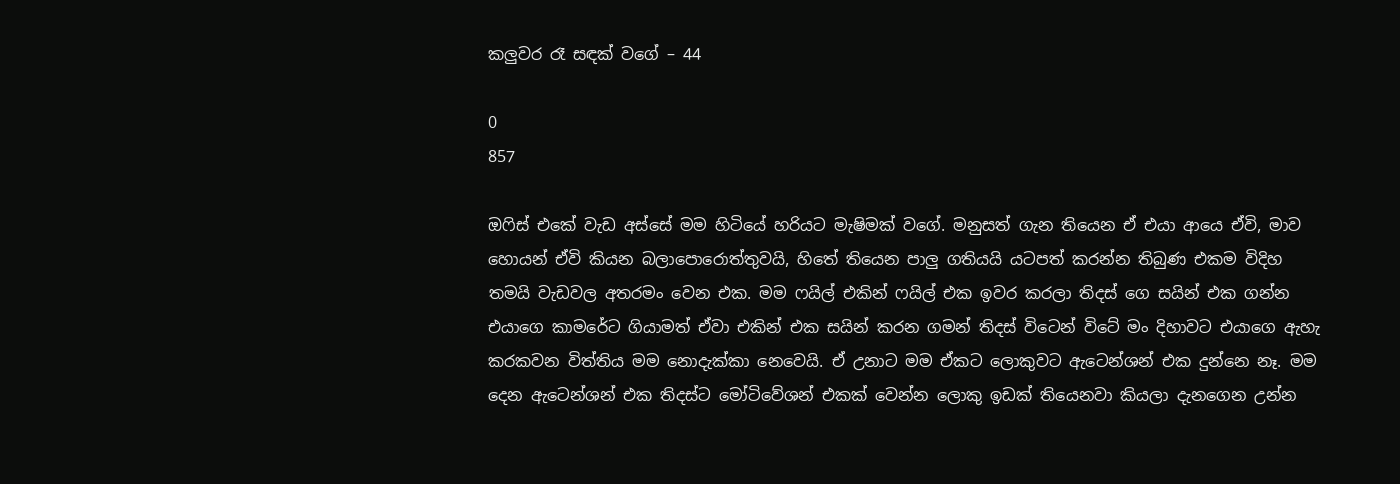කලුවර රෑ සඳක් වගේ – 44

0
857

ඔෆිස් එකේ වැඩ අස්සේ මම හිටියේ හරියට මැෂිමක් වගේ. මනුසත් ගැන තියෙන ඒ එයා ආයෙ ඒවි, මාව හොයන් ඒවි කියන බලාපොරොත්තුවයි, හිතේ තියෙන පාලු ගතියයි යටපත් කරන්න තිබුණ එකම විදිහ තමයි වැඩවල අතරමං වෙන එක. මම ෆයිල් එකින් ෆයිල් එක ඉවර කරලා තිදස් ගෙ සයින් එක ගන්න එයාගෙ කාමරේට ගියාමත් ඒවා එකින් එක සයින් කරන ගමන් තිදස් විටෙන් විටේ මං දිහාවට එයාගෙ ඇහැ කරකවන විත්තිය මම නොදැක්කා නෙවෙයි. ඒ උනාට මම ඒකට ලොකුවට ඇටෙන්ශන් එක දුන්නෙ නෑ. මම දෙන ඇටෙන්ශන් එක තිදස්ට මෝටිවේශන් එකක් වෙන්න ලොකු ඉඩක් තියෙනවා කියලා දැනගෙන උන්න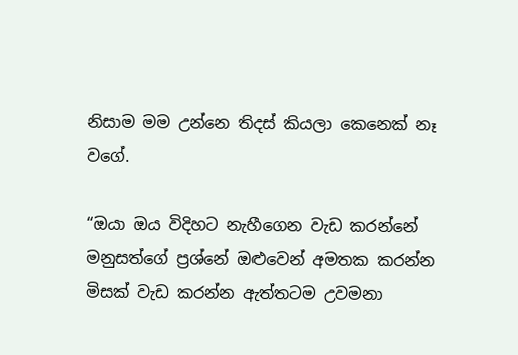නිසාම මම උන්නෙ තිදස් කියලා කෙනෙක් නෑ වගේ.

“ඔයා ඔය විදිහට නැහීගෙන වැඩ කරන්නේ මනුසත්ගේ ප්‍රශ්නේ ඔළුවෙන් අමතක කරන්න මිසක් වැඩ කරන්න ඇත්තටම උවමනා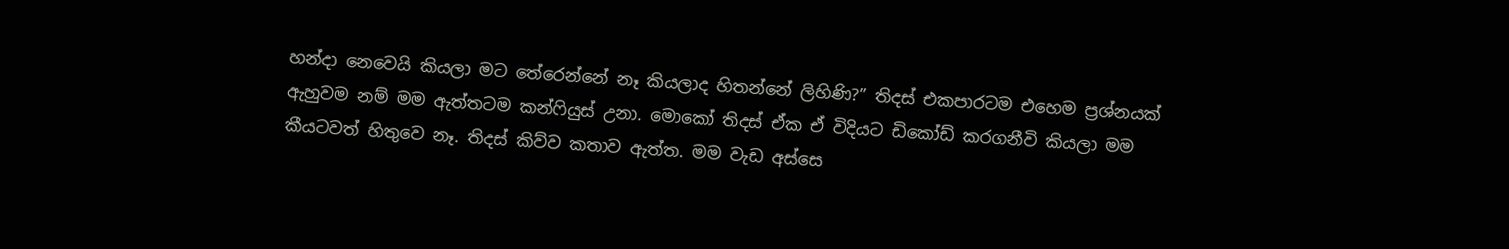හන්දා නෙවෙයි කියලා මට තේරෙන්නේ නෑ කියලාද හිතන්නේ ලිහිණි?” තිදස් එකපාරටම එහෙම ප්‍රශ්නයක් ඇහුවම නම් මම ඇත්තටම කන්ෆියුස් උනා. මොකෝ තිදස් ඒක ඒ විදියට ඩිකෝඩ් කරගනීවි කියලා මම කීයටවත් හිතුවෙ නෑ. තිදස් කිව්ව කතාව ඇත්ත. මම වැඩ අස්සෙ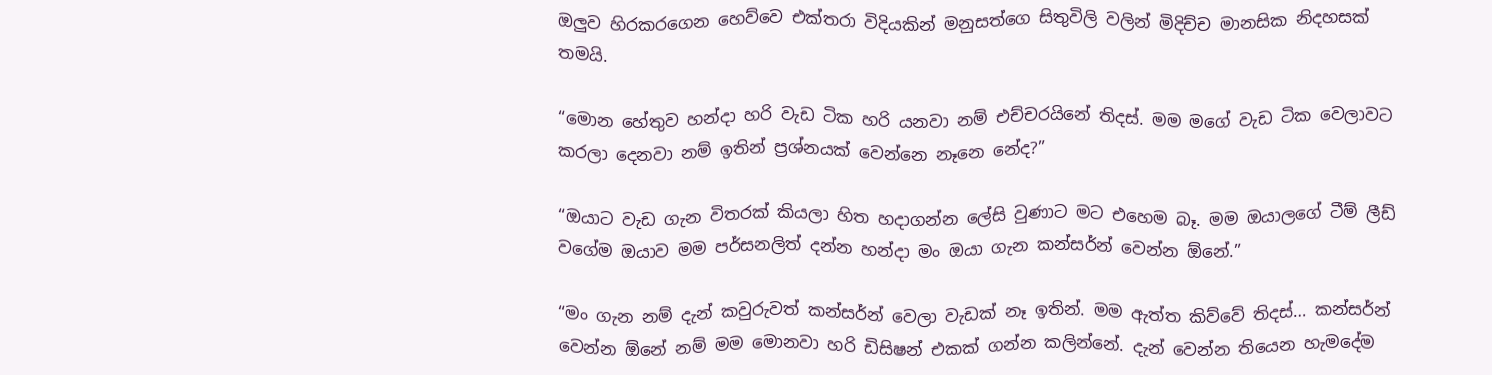ඔලුව හිරකරගෙන හෙව්වෙ එක්තරා විදියකින් මනුසත්ගෙ සිතුවිලි වලින් මිදිච්ච මානසික නිදහසක් තමයි.

“මොන හේතුව හන්දා හරි වැඩ ටික හරි යනවා නම් එච්චරයිනේ තිදස්. මම මගේ වැඩ ටික වෙලාවට කරලා දෙනවා නම් ඉතින් ප්‍රශ්නයක් වෙන්නෙ නෑනෙ නේද?”

“ඔයාට වැඩ ගැන විතරක් කියලා හිත හදාගන්න ලේසි වුණාට මට එහෙම බෑ. මම ඔයාලගේ ටීම් ලීඩ් වගේම ඔයාව මම පර්සනලිත් දන්න හන්දා මං ඔයා ගැන කන්සර්න් වෙන්න ඕනේ.”

“මං ගැන නම් දැන් කවුරුවත් කන්සර්න් වෙලා වැඩක් නෑ ඉතින්. මම ඇත්ත කිව්වේ තිදස්… කන්සර්න් වෙන්න ඕනේ නම් මම මොනවා හරි ඩිසිෂන් එකක් ගන්න කලින්නේ. දැන් වෙන්න තියෙන හැමදේම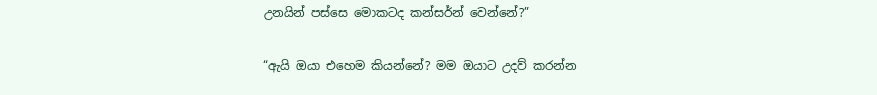උනයින් පස්සෙ මොකටද කන්සර්න් වෙන්නේ?”

“ඇයි ඔයා එහෙම කියන්නේ? මම ඔයාට උදව් කරන්න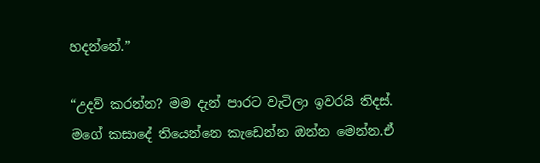හදන්නේ.”

“උදව් කරන්න? මම දැන් පාරට වැටිලා ඉවරයි තිදස්. මගේ කසාදේ තියෙන්නෙ කැඩෙන්න ඔන්න මෙන්න.ඒ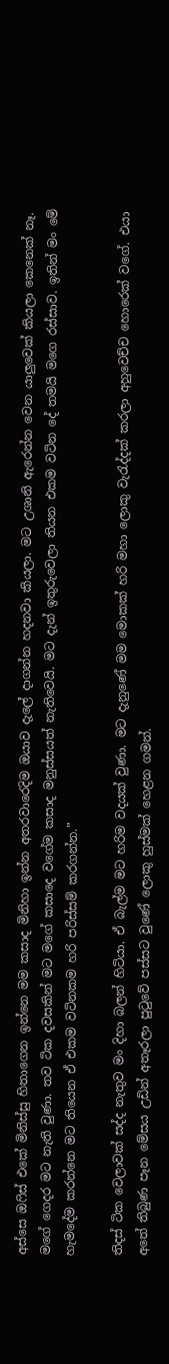අස්සෙ ඔෆිස් එකේ මිනිස්සු හිතාගෙන ඉන්නෙ මම කසාද මිනිහා ඉන්න අතරවාරෙදිම ඔයාව දැලේ දාගන්න හදනවා කියලා. මට උශානි ඇරෙන්න වෙන යාලුවෙක් කියලා කෙනෙක් නෑ. මගේ ගෙදර මට නැති වුණා. තව ටික දවසකින් මට මගේ කසාදෙ වගේම කසාද මනුස්සයත් නැතිවෙයි. මට දැන් ඉතුරුවෙලා තියන එකම වටින දේ තමයි මගෙ රස්සාව. ඉතින් මං මේ හැමදේම කරන්නෙ මට තියෙන ඒ එකම වටිනකම හරි පරිස්සම් කරගන්න.”

තිදස් ටික වෙලාවක් සද්ද නැතුව මං දිහා බලන් හිටියා. ඒ බැල්ම මට හරිම වදයක් වුණා. මට දැනුණේ මම මොකක් හරි මහා ලොකු වැරැද්දක් කරලා අහුවෙච්ච හොරෙක් වගේ. එයා අතේ තිබුණ පෑන මේසය උඩින් අතෑරලා පුටුවේ පස්සට වුණේ ලොකු හුස්මක් හෙළන ගමන්.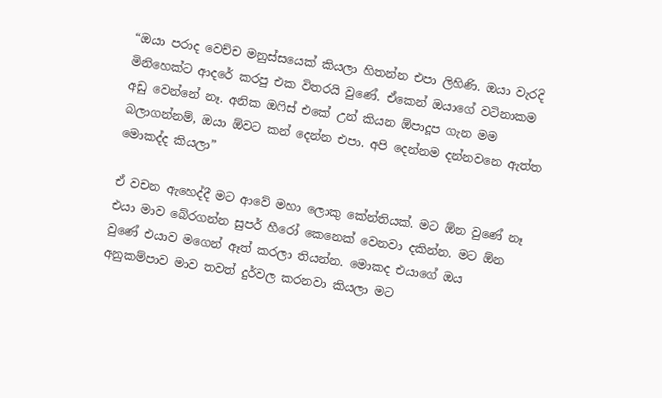“ඔයා පරාද වෙච්ච මනුස්සයෙක් කියලා හිතන්න එපා ලිහිණි. ඔයා වැරදි මිනිහෙක්ට ආදරේ කරපු එක විතරයි වුණේ. ඒකෙන් ඔයාගේ වටිනාකම අඩු වෙන්නේ නෑ. අනික ඔෆිස් එකේ උන් කියන ඕපාදූප ගැන මම බලාගන්නම්, ඔයා ඕවට කන් දෙන්න එපා. අපි දෙන්නම දන්නවනෙ ඇත්ත මොකද්ද කියලා”

ඒ වචන ඇහෙද්දී මට ආවේ මහා ලොකු කේන්තියක්. මට ඕන වුණේ නෑ එයා මාව බේරගන්න සුපර් හීරෝ කෙනෙක් වෙනවා දකින්න. මට ඕන වුණේ එයාව මගෙන් ඈත් කරලා තියන්න. මොකද එයාගේ ඔය අනුකම්පාව මාව තවත් දුර්වල කරනවා කියලා මට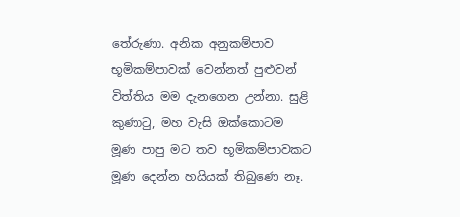තේරුණා. අනික අනුකම්පාව භූමිකම්පාවක් වෙන්නත් පුළුවන් විත්තිය මම දැනගෙන උන්නා. සුළි කුණාටු, මහ වැසි ඔක්කොටම මූණ පාපු මට තව භූමිකම්පාවකට මූණ දෙන්න හයියක් තිබුණෙ නෑ.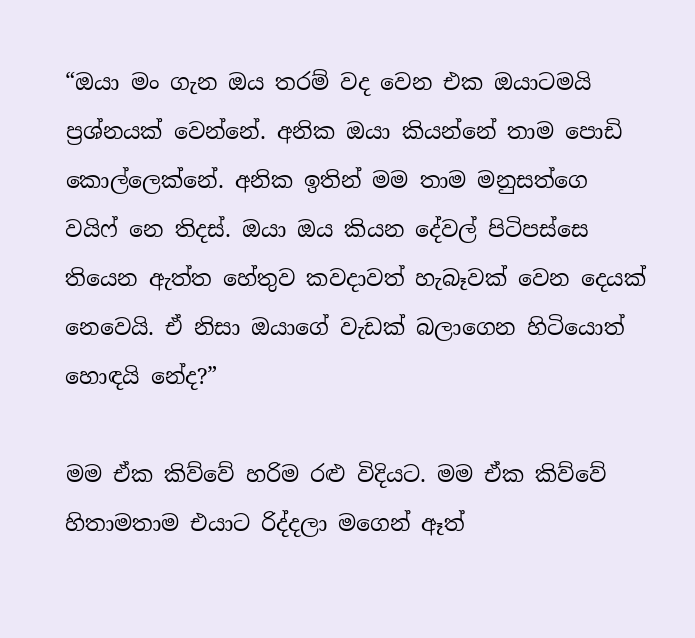“ඔයා මං ගැන ඔය තරම් වද වෙන එක ඔයාටමයි ප්‍රශ්නයක් වෙන්නේ. අනික ඔයා කියන්නේ තාම පොඩි කොල්ලෙක්නේ. අනික ඉතින් මම තාම මනුසත්ගෙ වයිෆ් නෙ තිදස්. ඔයා ඔය කියන දේවල් පිටිපස්සෙ තියෙන ඇත්ත හේතුව කවදාවත් හැබෑවක් වෙන දෙයක් නෙවෙයි. ඒ නිසා ඔයාගේ වැඩක් බලාගෙන හිටියොත් හොඳයි නේද?”

මම ඒක කිව්වේ හරිම රළු විදියට. මම ඒක කිව්වේ හිතාමතාම එයාට රිද්දලා මගෙන් ඈත්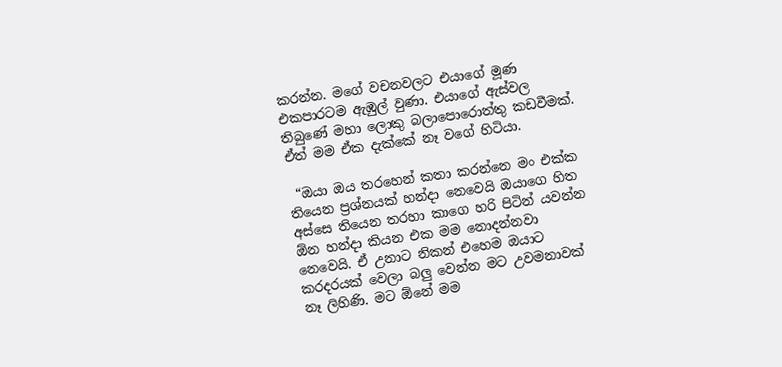කරන්න. මගේ වචනවලට එයාගේ මූණ එකපාරටම ඇඹුල් වුණා. එයාගේ ඇස්වල තිබුණේ මහා ලොකු බලාපොරොත්තු කඩවීමක්. ඒත් මම ඒක දැක්කේ නෑ වගේ හිටියා.

 “ඔයා ඔය තරහෙන් කතා කරන්නෙ මං එක්ක තියෙන ප්‍රශ්නයක් හන්දා නෙවෙයි ඔයාගෙ හිත අස්සෙ තියෙන තරහා කාගෙ හරි පිටින් යවන්න ඕන හන්දා කියන එක මම නොදන්නවා නෙවෙයි. ඒ උනාට නිකන් එහෙම ඔයාට කරදරයක් වෙලා බලු වෙන්න මට උවමනාවක් නෑ ලිහිණි. මට ඕනේ මම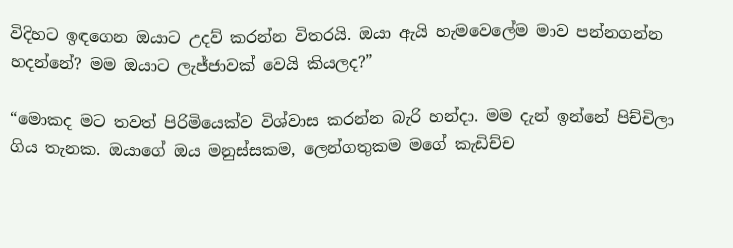විදිහට ඉඳගෙන ඔයාට උදව් කරන්න විතරයි. ඔයා ඇයි හැමවෙලේම මාව පන්නගන්න හදන්නේ? මම ඔයාට ලැජ්ජාවක් වෙයි කියලද?”

“මොකද මට තවත් පිරිමියෙක්ව විශ්වාස කරන්න බැරි හන්දා. මම දැන් ඉන්නේ පිච්චිලා ගිය තැනක. ඔයාගේ ඔය මනුස්සකම, ලෙන්ගතුකම මගේ කැඩිච්ච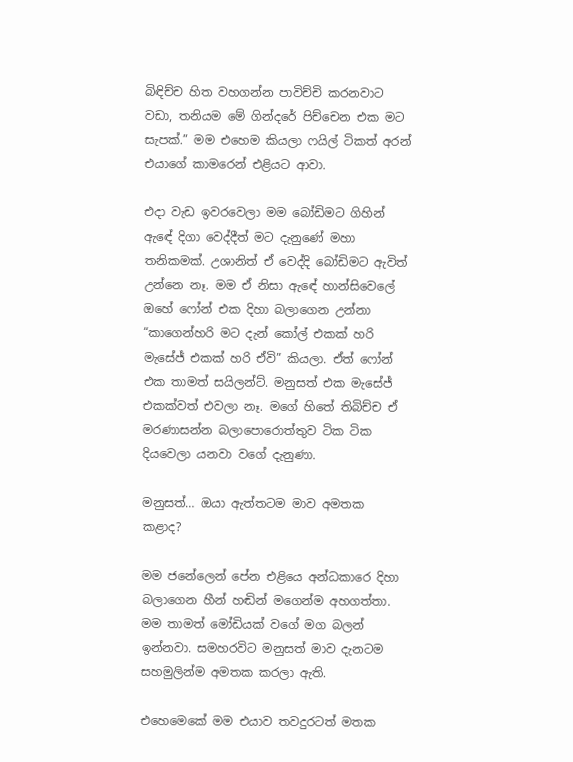බිඳිච්ච හිත වහගන්න පාවිච්චි කරනවාට වඩා, තනියම මේ ගින්දරේ පිච්චෙන එක මට සැපක්.” මම එහෙම කියලා ෆයිල් ටිකත් අරන් එයාගේ කාමරෙන් එළියට ආවා.

එදා වැඩ ඉවරවෙලා මම බෝඩිමට ගිහින් ඇඳේ දිගා වෙද්දීත් මට දැනුණේ මහා තනිකමක්. උශානිත් ඒ වෙද්දි බෝඩිමට ඇවිත් උන්නෙ නෑ. මම ඒ නිසා ඇඳේ හාන්සිවෙලේ ඔහේ ෆෝන් එක දිහා බලාගෙන උන්නා “කාගෙන්හරි මට දැන් කෝල් එකක් හරි මැසේජ් එකක් හරි ඒවි” කියලා. ඒත් ෆෝන් එක තාමත් සයිලන්ට්. මනුසත් එක මැසේජ් එකක්වත් එවලා නෑ. මගේ හිතේ තිබිච්ච ඒ මරණාසන්න බලාපොරොත්තුව ටික ටික දියවෙලා යනවා වගේ දැනුණා.

මනුසත්… ඔයා ඇත්තටම මාව අමතක කළාද?

මම ජනේලෙන් පේන එළියෙ අන්ධකාරෙ දිහා බලාගෙන හීන් හඬින් මගෙන්ම අහගත්තා. මම තාමත් මෝඩියක් වගේ මග බලන් ඉන්නවා. සමහරවිට මනුසත් මාව දැනටම සහමුලින්ම අමතක කරලා ඇති.

එහෙමෙකේ මම එයාව තවදුරටත් මතක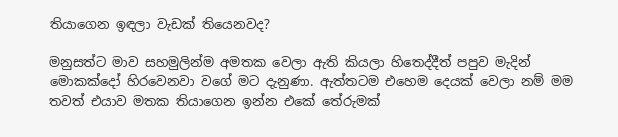තියාගෙන ඉඳලා වැඩක් තියෙනවද?

මනුසත්ට මාව සහමුලින්ම අමතක වෙලා ඇති කියලා හිතෙද්දීත් පපුව මැදින් මොකක්දෝ හිරවෙනවා වගේ මට දැනුණා. ඇත්තටම එහෙම දෙයක් වෙලා නම් මම තවත් එයාව මතක තියාගෙන ඉන්න එකේ තේරුමක්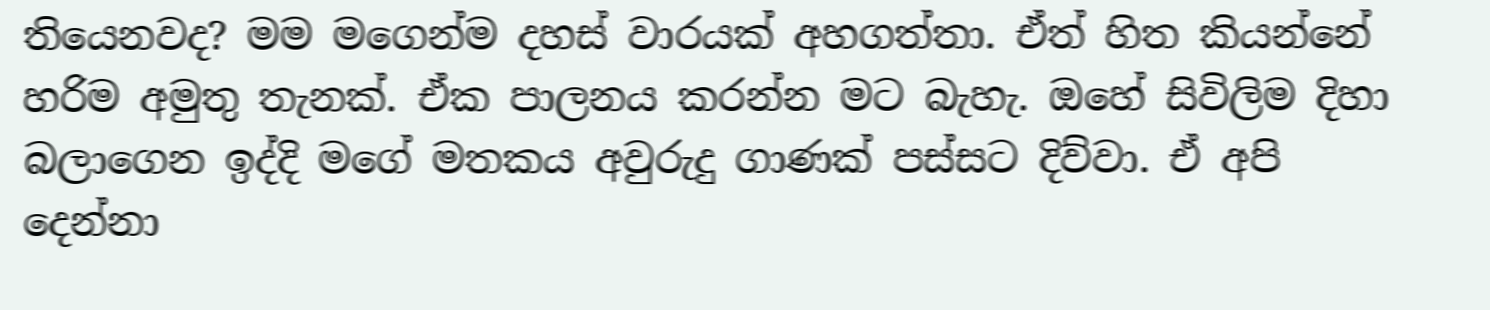තියෙනවද? මම මගෙන්ම දහස් වාරයක් අහගත්තා. ඒත් හිත කියන්නේ හරිම අමුතු තැනක්. ඒක පාලනය කරන්න මට බැහැ. ඔහේ සිවිලිම දිහා බලාගෙන ඉද්දි මගේ මතකය අවුරුදු ගාණක් පස්සට දිව්වා. ඒ අපි දෙන්නා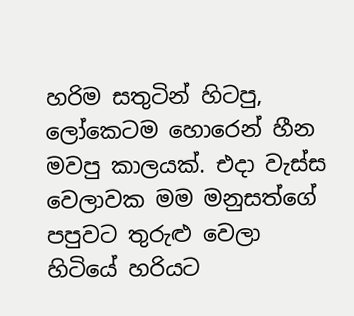හරිම සතුටින් හිටපු, ලෝකෙටම හොරෙන් හීන මවපු කාලයක්. එදා වැස්ස වෙලාවක මම මනුසත්ගේ පපුවට තුරුළු වෙලා හිටියේ හරියට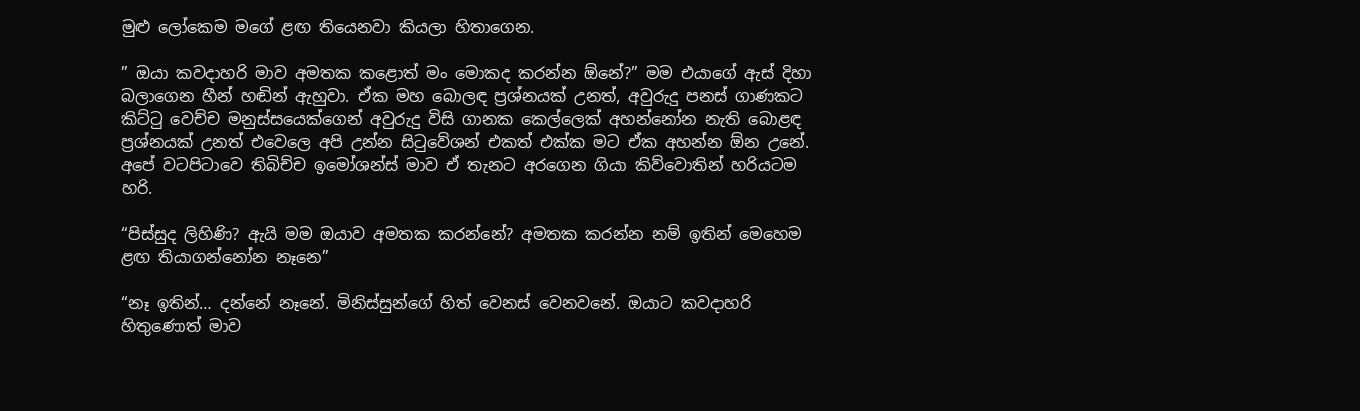මුළු ලෝකෙම මගේ ළඟ තියෙනවා කියලා හිතාගෙන.

” ඔයා කවදාහරි මාව අමතක කළොත් මං මොකද කරන්න ඕනේ?” මම එයාගේ ඇස් දිහා බලාගෙන හීන් හඬින් ඇහුවා. ඒක මහ බොලඳ ප්‍රශ්නයක් උනත්, අවුරුදු පනස් ගාණකට කිට්ටු වෙච්ච මනුස්සයෙක්ගෙන් අවුරුදු විසි ගානක කෙල්ලෙක් අහන්නෝන නැති බොළඳ ප්‍රශ්නයක් උනත් එවෙලෙ අපි උන්න සිටුවේශන් එකත් එක්ක මට ඒක අහන්න ඕන උනේ. අපේ වටපිටාවෙ තිබිච්ච ඉමෝශන්ස් මාව ඒ තැනට අරගෙන ගියා කිව්වොතින් හරියටම හරි.

“පිස්සුද ලිහිණි? ඇයි මම ඔයාව අමතක කරන්නේ? අමතක කරන්න නම් ඉතින් මෙහෙම ළඟ තියාගන්නෝන නෑනෙ”

“නෑ ඉතින්… දන්නේ නෑනේ. මිනිස්සුන්ගේ හිත් වෙනස් වෙනවනේ. ඔයාට කවදාහරි හිතුණොත් මාව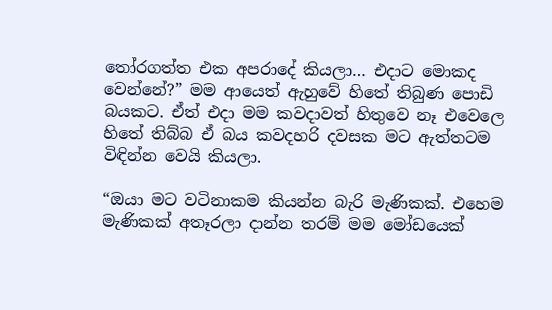තෝරගත්ත එක අපරාදේ කියලා… එදාට මොකද වෙන්නේ?” මම ආයෙත් ඇහුවේ හිතේ තිබුණ පොඩි බයකට. ඒත් එදා මම කවදාවත් හිතුවෙ නෑ එවෙලෙ හිතේ තිබ්බ ඒ බය කවදහරි දවසක මට ඇත්තටම විඳින්න වෙයි කියලා.

“ඔයා මට වටිනාකම කියන්න බැරි මැණිකක්. එහෙම මැණිකක් අතෑරලා දාන්න තරම් මම මෝඩයෙක්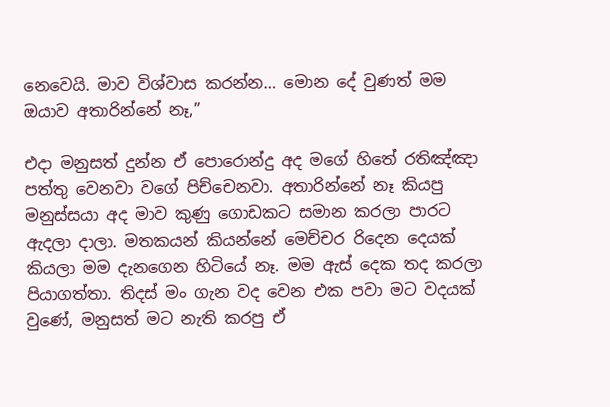නෙවෙයි. මාව විශ්වාස කරන්න… මොන දේ වුණත් මම ඔයාව අතාරින්නේ නෑ,”

එදා මනුසත් දුන්න ඒ පොරොන්දු අද මගේ හිතේ රතිඤ්ඤා පත්තු වෙනවා වගේ පිච්චෙනවා. අතාරින්නේ නෑ කියපු මනුස්සයා අද මාව කුණු ගොඩකට සමාන කරලා පාරට ඇදලා දාලා. මතකයන් කියන්නේ මෙච්චර රිදෙන දෙයක් කියලා මම දැනගෙන හිටියේ නෑ. මම ඇස් දෙක තද කරලා පියාගත්තා. තිදස් මං ගැන වද වෙන එක පවා මට වදයක් වුණේ, මනුසත් මට නැති කරපු ඒ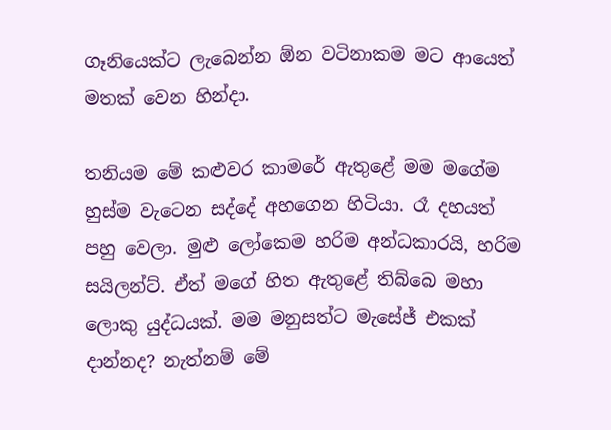ගෑනියෙක්ට ලැබෙන්න ඕන වටිනාකම මට ආයෙත් මතක් වෙන හින්දා.

තනියම මේ කළුවර කාමරේ ඇතුළේ මම මගේම හුස්ම වැටෙන සද්දේ අහගෙන හිටියා. රෑ දහයත් පහු වෙලා. මුළු ලෝකෙම හරිම අන්ධකාරයි, හරිම සයිලන්ට්. ඒත් මගේ හිත ඇතුළේ තිබ්බෙ මහා ලොකු යුද්ධයක්. මම මනුසත්ට මැසේජ් එකක් දාන්නද? නැත්නම් මේ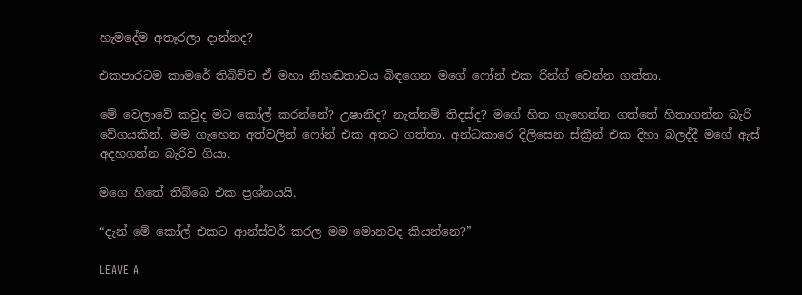හැමදේම අතෑරලා දාන්නද?

එකපාරටම කාමරේ තිබිච්ච ඒ මහා නිහඬතාවය බිඳගෙන මගේ ෆෝන් එක රින්ග් වෙන්න ගත්තා.

මේ වෙලාවේ කවුද මට කෝල් කරන්නේ? උෂානිද? නැත්නම් තිදස්ද? මගේ හිත ගැහෙන්න ගත්තේ හිතාගන්න බැරි වේගයකින්. මම ගැහෙන අත්වලින් ෆෝන් එක අතට ගත්තා. අන්ධකාරෙ දිලිසෙන ස්ක්‍රීන් එක දිහා බලද්දී මගේ ඇස් අදහගන්න බැරිව ගියා.

මගෙ හිතේ තිබ්බෙ එක ප්‍රශ්නයයි.

“දැන් මේ කෝල් එකට ආන්ස්වර් කරල මම මොනවද කියන්නෙ?”

LEAVE A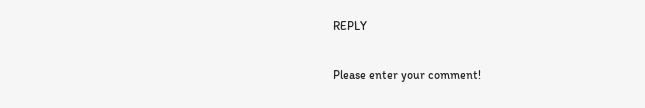REPLY

Please enter your comment!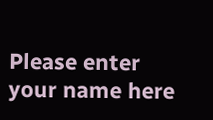Please enter your name here